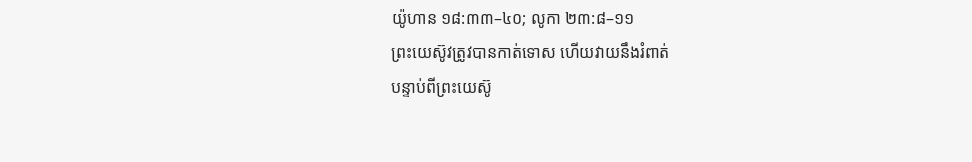យ៉ូហាន ១៨:៣៣–៤០; លូកា ២៣:៨–១១
ព្រះយេស៊ូវត្រូវបានកាត់ទោស ហើយវាយនឹងរំពាត់
បន្ទាប់ពីព្រះយេស៊ូ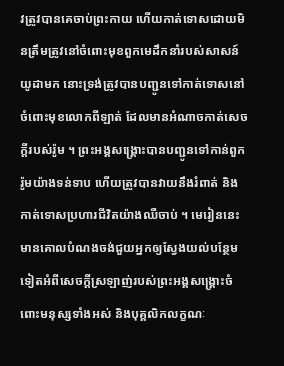វត្រូវបានគេចាប់ព្រះកាយ ហើយកាត់ទោសដោយមិនត្រឹមត្រូវនៅចំពោះមុខពួកមេដឹកនាំរបស់សាសន៍យូដាមក នោះទ្រង់ត្រូវបានបញ្ជូនទៅកាត់ទោសនៅចំពោះមុខលោកពីឡាត់ ដែលមានអំណាចកាត់សេចក្ដីរបស់រ៉ូម ។ ព្រះអង្គសង្រ្គោះបានបញ្ជូនទៅកាន់ពួករ៉ូមយ៉ាងទន់ទាប ហើយត្រូវបានវាយនឹងរំពាត់ និងកាត់ទោសប្រហារជីវិតយ៉ាងឈឺចាប់ ។ មេរៀននេះមានគោលបំណងចង់ជួយអ្នកឲ្យស្វែងយល់បន្ថែមទៀតអំពីសេចក្តីស្រឡាញ់របស់ព្រះអង្គសង្គ្រោះចំពោះមនុស្សទាំងអស់ និងបុគ្គលិកលក្ខណៈ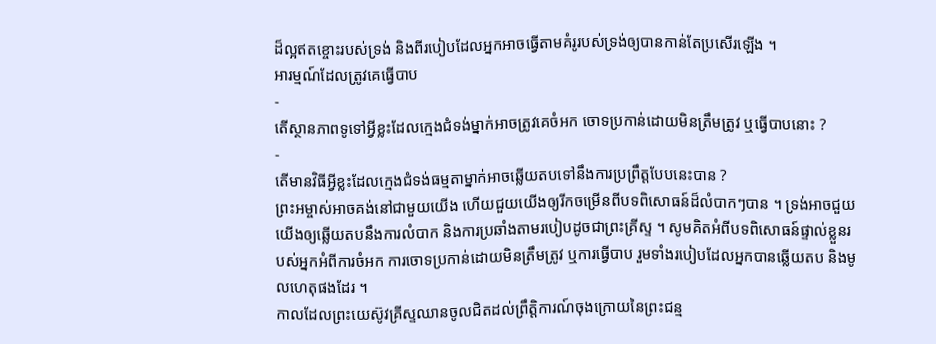ដ៏ល្អឥតខ្ចោះរបស់ទ្រង់ និងពីរបៀបដែលអ្នកអាចធ្វើតាមគំរូរបស់ទ្រង់ឲ្យបានកាន់តែប្រសើរឡើង ។
អារម្មណ៍ដែលត្រូវគេធ្វើបាប
-
តើស្ថានភាពទូទៅអ្វីខ្លះដែលក្មេងជំទង់ម្នាក់អាចត្រូវគេចំអក ចោទប្រកាន់ដោយមិនត្រឹមត្រូវ ឬធ្វើបាបនោះ ?
-
តើមានវិធីអ្វីខ្លះដែលក្មេងជំទង់ធម្មតាម្នាក់អាចឆ្លើយតបទៅនឹងការប្រព្រឹត្តបែបនេះបាន ?
ព្រះអម្ចាស់អាចគង់នៅជាមួយយើង ហើយជួយយើងឲ្យរីកចម្រើនពីបទពិសោធន៍ដ៏លំបាកៗបាន ។ ទ្រង់អាចជួយយើងឲ្យឆ្លើយតបនឹងការលំបាក និងការប្រឆាំងតាមរបៀបដូចជាព្រះគ្រីស្ទ ។ សូមគិតអំពីបទពិសោធន៍ផ្ទាល់ខ្លួនរបស់អ្នកអំពីការចំអក ការចោទប្រកាន់ដោយមិនត្រឹមត្រូវ ឬការធ្វើបាប រួមទាំងរបៀបដែលអ្នកបានឆ្លើយតប និងមូលហេតុផងដែរ ។
កាលដែលព្រះយេស៊ូវគ្រីស្ទឈានចូលជិតដល់ព្រឹត្តិការណ៍ចុងក្រោយនៃព្រះជន្ម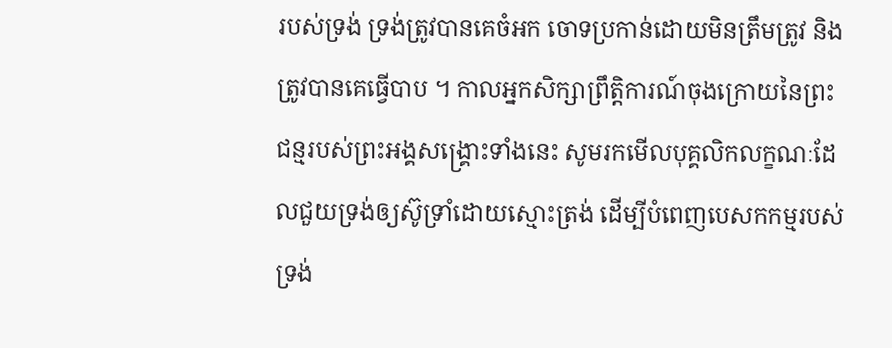របស់ទ្រង់ ទ្រង់ត្រូវបានគេចំអក ចោទប្រកាន់ដោយមិនត្រឹមត្រូវ និងត្រូវបានគេធ្វើបាប ។ កាលអ្នកសិក្សាព្រឹត្តិការណ៍ចុងក្រោយនៃព្រះជន្មរបស់ព្រះអង្គសង្គ្រោះទាំងនេះ សូមរកមើលបុគ្គលិកលក្ខណៈដែលជួយទ្រង់ឲ្យស៊ូទ្រាំដោយស្មោះត្រង់ ដើម្បីបំពេញបេសកកម្មរបស់ទ្រង់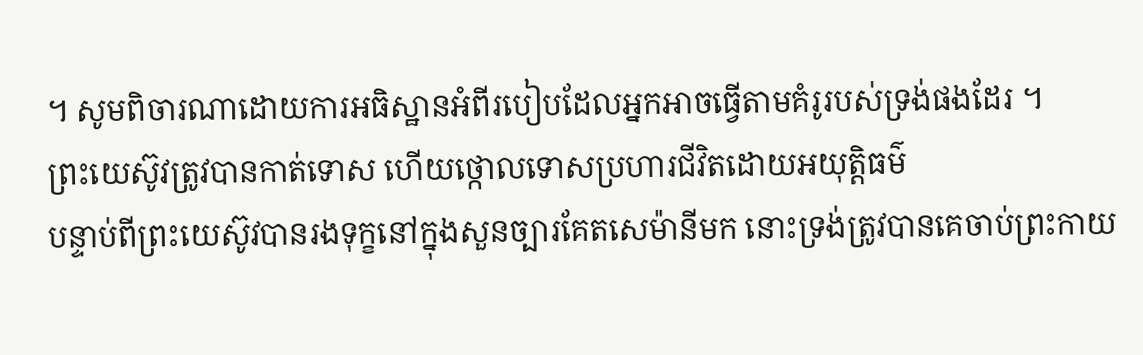។ សូមពិចារណាដោយការអធិស្ឋានអំពីរបៀបដែលអ្នកអាចធ្វើតាមគំរូរបស់ទ្រង់ផងដែរ ។
ព្រះយេស៊ូវត្រូវបានកាត់ទោស ហើយថ្កោលទោសប្រហារជីវិតដោយអយុត្តិធម៌
បន្ទាប់ពីព្រះយេស៊ូវបានរងទុក្ខនៅក្នុងសួនច្បារគែតសេម៉ានីមក នោះទ្រង់ត្រូវបានគេចាប់ព្រះកាយ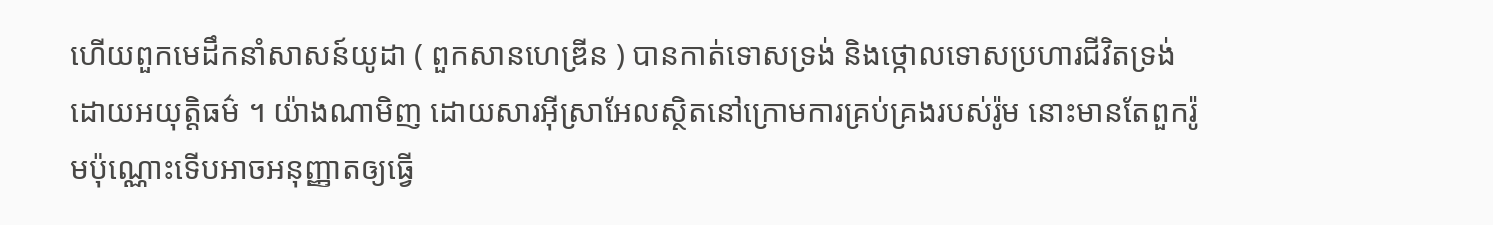ហើយពួកមេដឹកនាំសាសន៍យូដា ( ពួកសានហេឌ្រីន ) បានកាត់ទោសទ្រង់ និងថ្កោលទោសប្រហារជីវិតទ្រង់ដោយអយុត្តិធម៌ ។ យ៉ាងណាមិញ ដោយសារអ៊ីស្រាអែលស្ថិតនៅក្រោមការគ្រប់គ្រងរបស់រ៉ូម នោះមានតែពួករ៉ូមប៉ុណ្ណោះទើបអាចអនុញ្ញាតឲ្យធ្វើ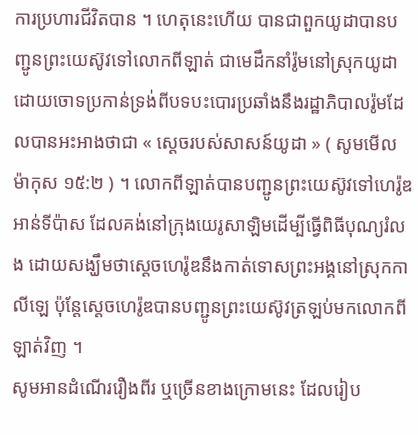ការប្រហារជីវិតបាន ។ ហេតុនេះហើយ បានជាពួកយូដាបានបញ្ជូនព្រះយេស៊ូវទៅលោកពីឡាត់ ជាមេដឹកនាំរ៉ូមនៅស្រុកយូដា ដោយចោទប្រកាន់ទ្រង់ពីបទបះបោរប្រឆាំងនឹងរដ្ឋាភិបាលរ៉ូមដែលបានអះអាងថាជា « ស្តេចរបស់សាសន៍យូដា » ( សូមមើល ម៉ាកុស ១៥:២ ) ។ លោកពីឡាត់បានបញ្ជូនព្រះយេស៊ូវទៅហេរ៉ូឌ អាន់ទីប៉ាស ដែលគង់នៅក្រុងយេរូសាឡិមដើម្បីធ្វើពិធីបុណ្យរំលង ដោយសង្ឃឹមថាស្ដេចហេរ៉ូឌនឹងកាត់ទោសព្រះអង្គនៅស្រុកកាលីឡេ ប៉ុន្តែស្ដេចហេរ៉ូឌបានបញ្ជូនព្រះយេស៊ូវត្រឡប់មកលោកពីឡាត់វិញ ។
សូមអានដំណើររឿងពីរ ឬច្រើនខាងក្រោមនេះ ដែលរៀប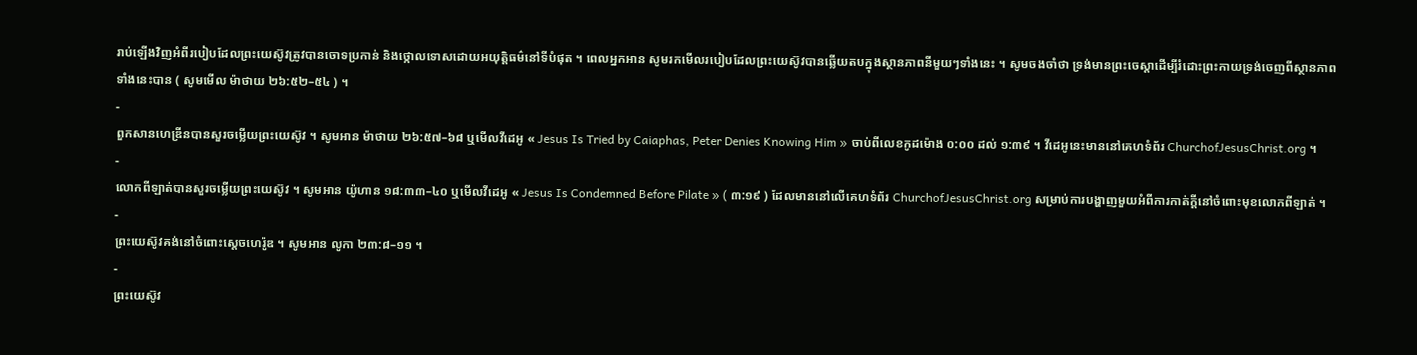រាប់ឡើងវិញអំពីរបៀបដែលព្រះយេស៊ូវត្រូវបានចោទប្រកាន់ និងថ្កោលទោសដោយអយុត្តិធម៌នៅទីបំផុត ។ ពេលអ្នកអាន សូមរកមើលរបៀបដែលព្រះយេស៊ូវបានឆ្លើយតបក្នុងស្ថានភាពនីមួយៗទាំងនេះ ។ សូមចងចាំថា ទ្រង់មានព្រះចេស្តាដើម្បីរំដោះព្រះកាយទ្រង់ចេញពីស្ថានភាពទាំងនេះបាន ( សូមមើល ម៉ាថាយ ២៦:៥២–៥៤ ) ។
-
ពួកសានហេឌ្រីនបានសួរចម្លើយព្រះយេស៊ូវ ។ សូមអាន ម៉ាថាយ ២៦:៥៧–៦៨ ឬមើលវីដេអូ « Jesus Is Tried by Caiaphas, Peter Denies Knowing Him » ចាប់ពីលេខកូដម៉ោង ០:០០ ដល់ ១:៣៩ ។ វីដេអូនេះមាននៅគេហទំព័រ ChurchofJesusChrist.org ។
-
លោកពីឡាត់បានសួរចម្លើយព្រះយេស៊ូវ ។ សូមអាន យ៉ូហាន ១៨:៣៣–៤០ ឬមើលវីដេអូ « Jesus Is Condemned Before Pilate » ( ៣:១៩ ) ដែលមាននៅលើគេហទំព័រ ChurchofJesusChrist.org សម្រាប់ការបង្ហាញមួយអំពីការកាត់ក្តីនៅចំពោះមុខលោកពីឡាត់ ។
-
ព្រះយេស៊ូវគង់នៅចំពោះស្តេចហេរ៉ូឌ ។ សូមអាន លូកា ២៣:៨–១១ ។
-
ព្រះយេស៊ូវ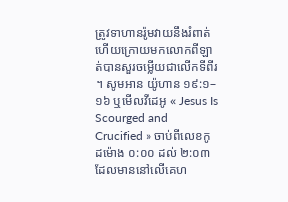ត្រូវទាហានរ៉ូមវាយនឹងរំពាត់ ហើយក្រោយមកលោកពីឡាត់បានសួរចម្លើយជាលើកទីពីរ ។ សូមអាន យ៉ូហាន ១៩:១–១៦ ឬមើលវីដេអូ « Jesus Is Scourged and Crucified » ចាប់ពីលេខកូដម៉ោង ០:០០ ដល់ ២:០៣ ដែលមាននៅលើគេហ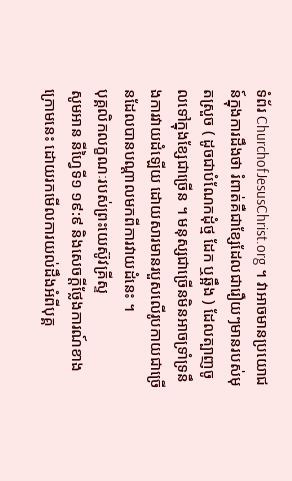ទំព័រ ChurchofJesusChrist.org ។ វាអាចមានប្រយោជន៍ក្នុងការដឹងថា រំពាត់គឺជាខ្សែដែលជារឿយៗមានរបស់មុតស្រួច ( ដូចជាបំណែកដុំថ្ម ដែក ឬឆ្អឹង ) ដែលត្បាញចូលទៅក្នុងខ្សែជាច្រើន ។ មនុស្សជាច្រើនមិនអាចទ្រាំទ្រនឹងការវាយដំឡើយ ដោយសារមានរបួសលើរូបកាយជាច្រើនដែលបានបណ្តាលមកពីការវាយដំនេះ ។
បុគ្គលិកលក្ខណៈរបស់ព្រះយេស៊ូវគ្រីស្ទ
សូមអាន នីហ្វៃទី១ ១៩:៩ និងសេចក្តីថ្លែងការណ៍ខាងក្រោមនេះ ដោយរកមើលការយល់ដឹងអំពីបុគ្គ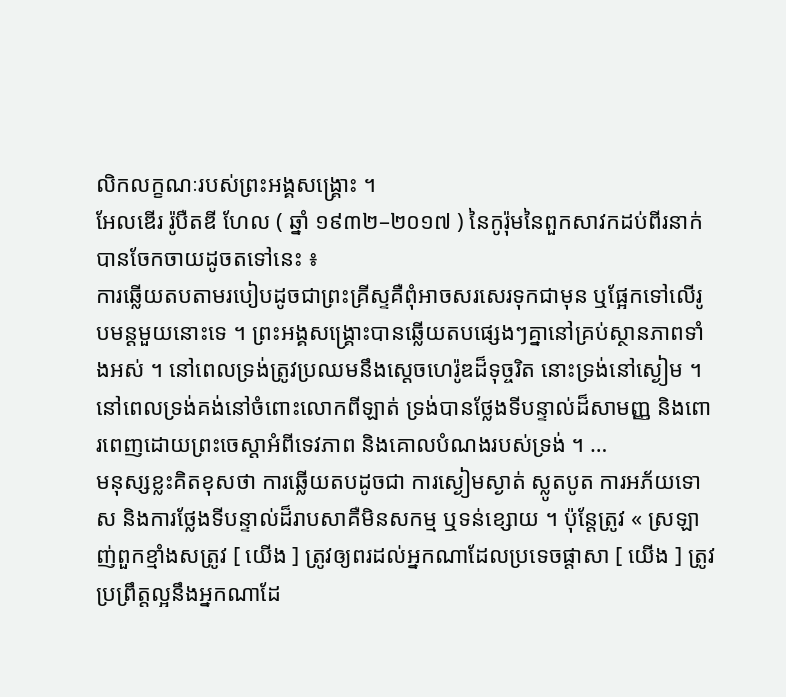លិកលក្ខណៈរបស់ព្រះអង្គសង្រ្គោះ ។
អែលឌើរ រ៉ូបឺតឌី ហែល ( ឆ្នាំ ១៩៣២–២០១៧ ) នៃកូរ៉ុមនៃពួកសាវកដប់ពីរនាក់បានចែកចាយដូចតទៅនេះ ៖
ការឆ្លើយតបតាមរបៀបដូចជាព្រះគ្រីស្ទគឺពុំអាចសរសេរទុកជាមុន ឬផ្អែកទៅលើរូបមន្ដមួយនោះទេ ។ ព្រះអង្គសង្គ្រោះបានឆ្លើយតបផ្សេងៗគ្នានៅគ្រប់ស្ថានភាពទាំងអស់ ។ នៅពេលទ្រង់ត្រូវប្រឈមនឹងស្ដេចហេរ៉ូឌដ៏ទុច្ចរិត នោះទ្រង់នៅស្ងៀម ។ នៅពេលទ្រង់គង់នៅចំពោះលោកពីឡាត់ ទ្រង់បានថ្លែងទីបន្ទាល់ដ៏សាមញ្ញ និងពោរពេញដោយព្រះចេស្តាអំពីទេវភាព និងគោលបំណងរបស់ទ្រង់ ។ …
មនុស្សខ្លះគិតខុសថា ការឆ្លើយតបដូចជា ការស្ងៀមស្ងាត់ ស្លូតបូត ការអភ័យទោស និងការថ្លែងទីបន្ទាល់ដ៏រាបសាគឺមិនសកម្ម ឬទន់ខ្សោយ ។ ប៉ុន្តែត្រូវ « ស្រឡាញ់ពួកខ្មាំងសត្រូវ [ យើង ] ត្រូវឲ្យពរដល់អ្នកណាដែលប្រទេចផ្តាសា [ យើង ] ត្រូវប្រព្រឹត្តល្អនឹងអ្នកណាដែ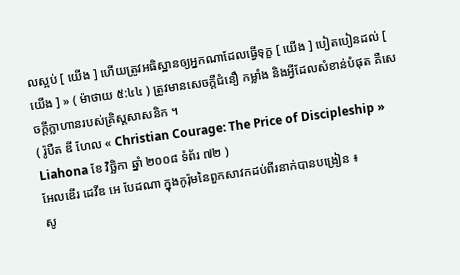លស្អប់ [ យើង ] ហើយត្រូវអធិស្ឋានឲ្យអ្នកណាដែលធ្វើទុក្ខ [ យើង ] បៀតបៀនដល់ [ យើង ] » ( ម៉ាថាយ ៥:៤៤ ) ត្រូវមានសេចក្តីជំនឿ កម្លាំង និងអ្វីដែលសំខាន់បំផុត គឺសេចក្តីក្លាហានរបស់គ្រិស្ដសាសនិក ។
( រ៉ូបឺត ឌី ហែល « Christian Courage: The Price of Discipleship » Liahona ខែ វិច្ឆិកា ឆ្នាំ ២០០៨ ទំព័រ ៧២ )
អែលឌើរ ដេវីឌ អេ បែដណា ក្នុងកូរ៉ុមនៃពួកសាវកដប់ពីរនាក់បានបង្រៀន ៖
សូ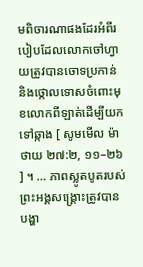មពិចារណាផងដែរអំពីរបៀបដែលលោកចៅហ្វាយត្រូវបានចោទប្រកាន់ និងថ្កោលទោសចំពោះមុខលោកពីឡាត់ដើម្បីយកទៅឆ្កាង [ សូមមើល ម៉ាថាយ ២៧:២, ១១–២៦ ] ។ … ភាពស្លូតបូតរបស់ព្រះអង្គសង្គ្រោះត្រូវបានបង្ហា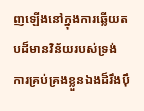ញឡើងនៅក្នុងការឆ្លើយតបដ៏មានវិន័យរបស់ទ្រង់ ការគ្រប់គ្រងខ្លួនឯងដ៏រឹងប៉ឹ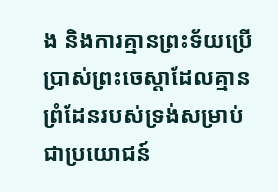ង និងការគ្មានព្រះទ័យប្រើប្រាស់ព្រះចេស្តាដែលគ្មានព្រំដែនរបស់ទ្រង់សម្រាប់ជាប្រយោជន៍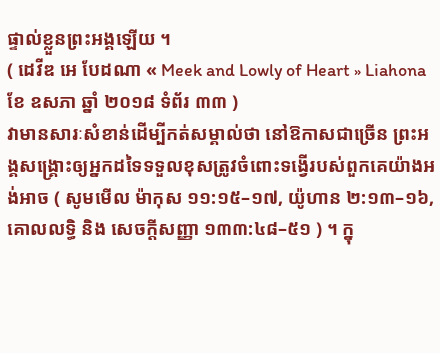ផ្ទាល់ខ្លួនព្រះអង្គឡើយ ។
( ដេវីឌ អេ បែដណា « Meek and Lowly of Heart » Liahona ខែ ឧសភា ឆ្នាំ ២០១៨ ទំព័រ ៣៣ )
វាមានសារៈសំខាន់ដើម្បីកត់សម្គាល់ថា នៅឱកាសជាច្រើន ព្រះអង្គសង្គ្រោះឲ្យអ្នកដទៃទទួលខុសត្រូវចំពោះទង្វើរបស់ពួកគេយ៉ាងអង់អាច ( សូមមើល ម៉ាកុស ១១:១៥–១៧, យ៉ូហាន ២:១៣–១៦, គោលលទ្ធិ និង សេចក្តីសញ្ញា ១៣៣:៤៨–៥១ ) ។ ក្នុ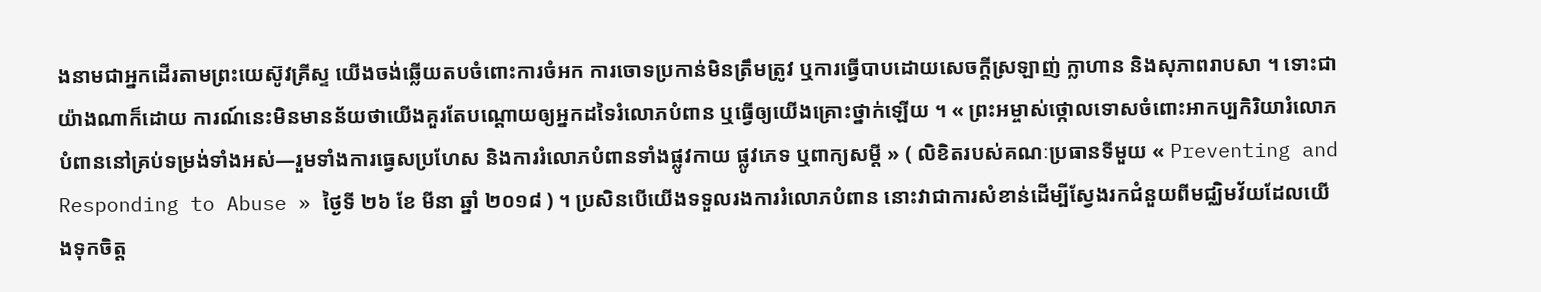ងនាមជាអ្នកដើរតាមព្រះយេស៊ូវគ្រីស្ទ យើងចង់ឆ្លើយតបចំពោះការចំអក ការចោទប្រកាន់មិនត្រឹមត្រូវ ឬការធ្វើបាបដោយសេចក្តីស្រឡាញ់ ក្លាហាន និងសុភាពរាបសា ។ ទោះជាយ៉ាងណាក៏ដោយ ការណ៍នេះមិនមានន័យថាយើងគួរតែបណ្តោយឲ្យអ្នកដទៃរំលោភបំពាន ឬធ្វើឲ្យយើងគ្រោះថ្នាក់ឡើយ ។ « ព្រះអម្ចាស់ថ្កោលទោសចំពោះអាកប្បកិរិយារំលោភបំពាននៅគ្រប់ទម្រង់ទាំងអស់—រួមទាំងការធ្វេសប្រហែស និងការរំលោភបំពានទាំងផ្លូវកាយ ផ្លូវភេទ ឬពាក្យសម្ដី » ( លិខិតរបស់គណៈប្រធានទីមួយ « Preventing and Responding to Abuse » ថ្ងៃទី ២៦ ខែ មីនា ឆ្នាំ ២០១៨ ) ។ ប្រសិនបើយើងទទួលរងការរំលោភបំពាន នោះវាជាការសំខាន់ដើម្បីស្វែងរកជំនួយពីមជ្ឈិមវ័យដែលយើងទុកចិត្ត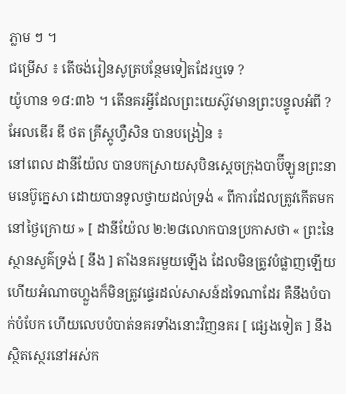ភ្លាម ៗ ។
ជម្រើស ៖ តើចង់រៀនសូត្របន្ថែមទៀតដែរឬទេ ?
យ៉ូហាន ១៨:៣៦ ។ តើនគរអ្វីដែលព្រះយេស៊ូវមានព្រះបន្ទូលអំពី ?
អែលឌើរ ឌី ថត គ្រីស្តូហ្វឺសិន បានបង្រៀន ៖
នៅពេល ដានីយ៉ែល បានបកស្រាយសុបិនស្ដេចក្រុងបាប៊ីឡូនព្រះនាមនេប៊ូក្នេសា ដោយបានទូលថ្វាយដល់ទ្រង់ « ពីការដែលត្រូវកើតមកនៅថ្ងៃក្រោយ » [ ដានីយ៉ែល ២:២៨លោកបានប្រកាសថា « ព្រះនៃស្ថានសួគ៌ទ្រង់ [ នឹង ] តាំងនគរមួយឡើង ដែលមិនត្រូវបំផ្លាញឡើយ ហើយអំណាចហ្លួងក៏មិនត្រូវផ្ទេរដល់សាសន៍ដទៃណាដែរ គឺនឹងបំបាក់បំបែក ហើយលេបបំបាត់នគរទាំងនោះវិញនគរ [ ផ្សេងទៀត ] នឹងស្ថិតស្ថេរនៅអស់ក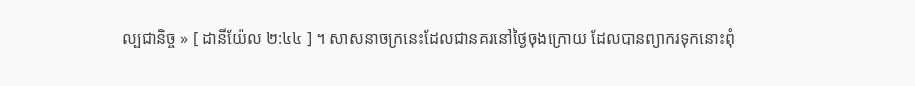ល្បជានិច្ច » [ ដានីយ៉ែល ២:៤៤ ] ។ សាសនាចក្រនេះដែលជានគរនៅថ្ងៃចុងក្រោយ ដែលបានព្យាករទុកនោះពុំ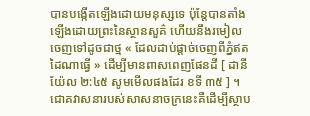បានបង្កើតឡើងដោយមនុស្សទេ ប៉ុន្តែបានតាំងឡើងដោយព្រះនៃស្ថានសួគ៌ ហើយនឹងរមៀលចេញទៅដូចជាថ្ម « ដែលដាប់ផ្ដាច់ចេញពីភ្នំឥតដៃណាធ្វើ » ដើម្បីមានពាសពេញផែនដី [ ដានីយ៉ែល ២:៤៥ សូមមើលផងដែរ ខទី ៣៥ ] ។
ជោគវាសនារបស់សាសនាចក្រនេះគឺដើម្បីស្ថាប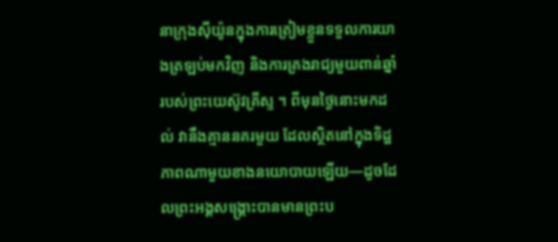នាក្រុងស៊ីយ៉ូនក្នុងការត្រៀមខ្លួនទទួលការយាងត្រឡប់មកវិញ និងការគ្រងរាជ្យមួយពាន់ឆ្នាំរបស់ព្រះយេស៊ូវគ្រីស្ទ ។ ពីមុនថ្ងៃនោះមកដល់ វានឹងគ្មាននគរមួយ ដែលស្ថិតនៅក្នុងទិដ្ឋភាពណាមួយខាងនយោបាយឡើយ—ដូចដែលព្រះអង្គសង្គ្រោះបានមានព្រះប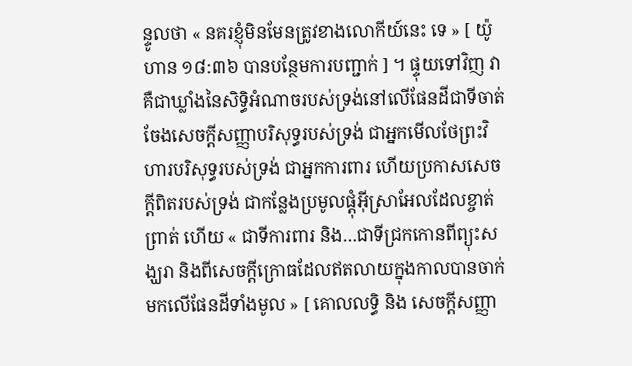ន្ទូលថា « នគរខ្ញុំមិនមែនត្រូវខាងលោកីយ៍នេះ ទេ » [ យ៉ូហាន ១៨:៣៦ បានបន្ថែមការបញ្ជាក់ ] ។ ផ្ទុយទៅវិញ វាគឺជាឃ្លាំងនៃសិទ្ធិអំណាចរបស់ទ្រង់នៅលើផែនដីជាទីចាត់ចែងសេចក្ដីសញ្ញាបរិសុទ្ធរបស់ទ្រង់ ជាអ្នកមើលថែព្រះវិហារបរិសុទ្ធរបស់ទ្រង់ ជាអ្នកការពារ ហើយប្រកាសសេចក្ដីពិតរបស់ទ្រង់ ជាកន្លែងប្រមូលផ្ដុំអ៊ីស្រាអែលដែលខ្ចាត់ព្រាត់ ហើយ « ជាទីការពារ និង…ជាទីជ្រកកោនពីព្យុះសង្ឃរា និងពីសេចក្ដីក្រោធដែលឥតលាយក្នុងកាលបានចាក់មកលើផែនដីទាំងមូល » [ គោលលទ្ធិ និង សេចក្តីសញ្ញា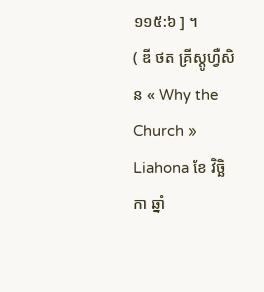១១៥:៦ ] ។
( ឌី ថត គ្រីស្តូហ្វឺសិន « Why the Church » Liahona ខែ វិច្ឆិកា ឆ្នាំ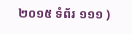២០១៥ ទំព័រ ១១១ )